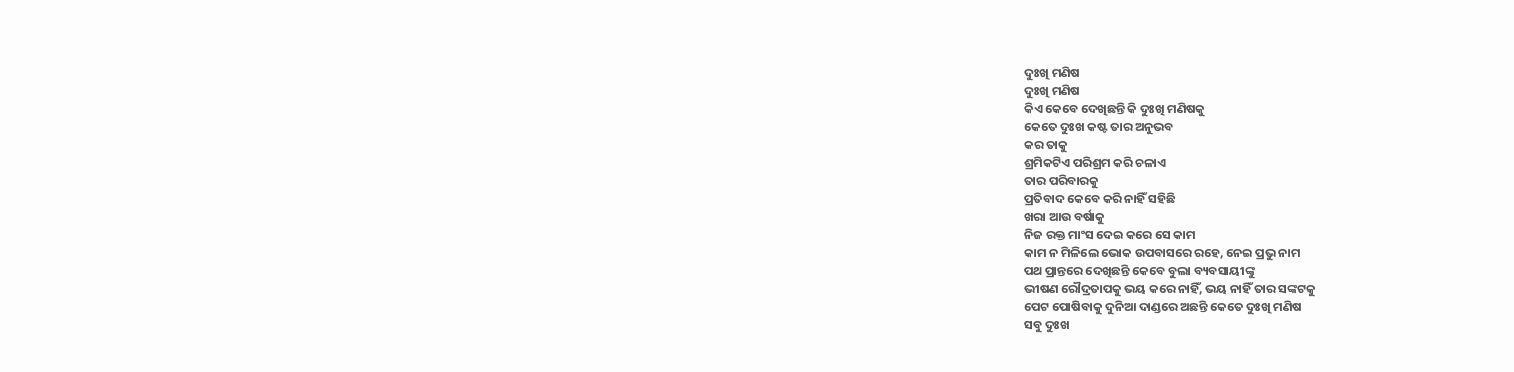ଦୁଃଖି ମଣିଷ
ଦୁଃଖି ମଣିଷ
କିଏ କେବେ ଦେଖିଛନ୍ତି କି ଦୁଃଖି ମଣିଷକୁ
କେତେ ଦୁଃଖ କଷ୍ଟ ତାର ଅନୁଭବ
କର ତାକୁ
ଶ୍ରମିକଟିଏ ପରିଶ୍ରମ କରି ଚଳାଏ
ତାର ପରିବାରକୁ
ପ୍ରତିବାଦ କେବେ କରି ନାହିଁ ସହିଛି
ଖରା ଆଉ ବର୍ଷାକୁ
ନିଜ ରକ୍ତ ମାଂସ ଦେଇ କରେ ସେ କାମ
କାମ ନ ମିଳିଲେ ଭୋକ ଉପବାସରେ ରହେ, ନେଇ ପ୍ରଭୁ ନାମ
ପଥ ପ୍ରାନ୍ତରେ ଦେଖିଛନ୍ତି କେବେ ବୁଲା ବ୍ୟବସାୟୀଙ୍କୁ
ଭୀଷଣ ରୌଦ୍ରତାପକୁ ଭୟ କରେ ନାହିଁ, ଭୟ ନାହିଁ ତାର ସଙ୍କଟକୁ
ପେଟ ପୋଷିବାକୁ ଦୁନିଆ ଦାଣ୍ଡରେ ଅଛନ୍ତି କେତେ ଦୁଃଖି ମଣିଷ
ସବୁ ଦୁଃଖ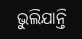ଭୁଲିଯାନ୍ତି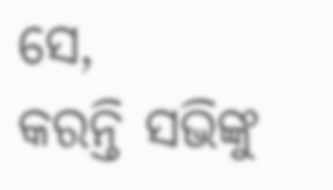ସେ,
କରନ୍ତି ସଭିଙ୍କୁ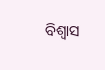ବିଶ୍ୱାସ